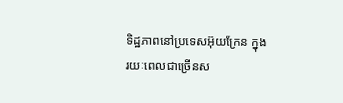ទិដ្ឋភាពនៅប្រទេសអ៊ុយក្រែន ក្នុងរយៈពេលជាច្រើនស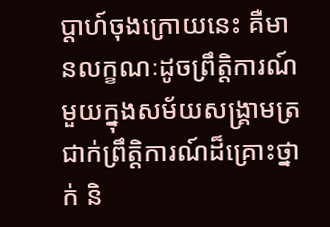ប្ដាហ៍ចុងក្រោយនេះ គឺមានលក្ខណៈដូចព្រឹត្តិការណ៍មួយក្នុងសម័យសង្គ្រាមត្រជាក់ព្រឹត្តិការណ៍ដ៏គ្រោះថ្នាក់ និ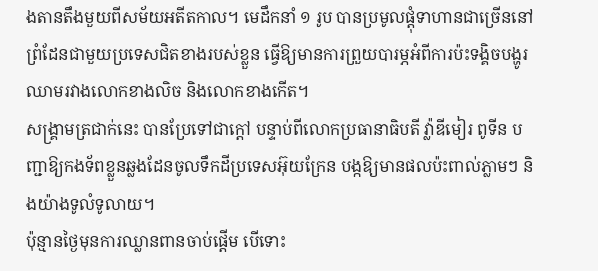ងតានតឹងមួយពីសម័យអតីតកាល។ មេដឹកនាំ ១ រូប បានប្រមូលផ្ដុំទាហានជាច្រើននៅព្រំដែនជាមួយប្រទេសជិតខាងរបស់ខ្លួន ធ្វើឱ្យមានការព្រួយបារម្ភអំពីការប៉ះទង្គិចបង្ហូរឈាមរវាងលោកខាងលិច និងលោកខាងកើត។
សង្គ្រាមត្រជាក់នេះ បានប្រែទៅជាក្ដៅ បន្ទាប់ពីលោកប្រធានាធិបតី វ្ល៉ាឌីមៀរ ពូទីន បញ្ជាឱ្យកងទ័ពខ្លួនឆ្លងដែនចូលទឹកដីប្រទេសអ៊ុយក្រែន បង្កឱ្យមានផលប៉ះពាល់ភ្លាមៗ និងយ៉ាងទូលំទូលាយ។
ប៉ុន្មានថ្ងៃមុនការឈ្លានពានចាប់ផ្ដើម បើទោះ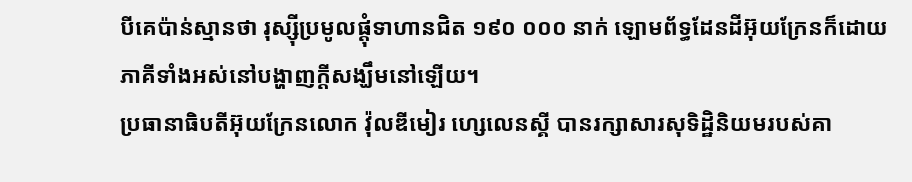បីគេប៉ាន់ស្មានថា រុស្ស៊ីប្រមូលផ្ដុំទាហានជិត ១៩០ ០០០ នាក់ ឡោមព័ទ្ធដែនដីអ៊ុយក្រែនក៏ដោយ ភាគីទាំងអស់នៅបង្ហាញក្ដីសង្ឃឹមនៅឡើយ។
ប្រធានាធិបតីអ៊ុយក្រែនលោក វ៉ុលឌីមៀរ ហ្សេលេនស្គី បានរក្សាសារសុទិដ្ឋិនិយមរបស់គា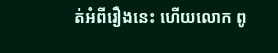ត់អំពីរឿងនេះ ហើយលោក ពូ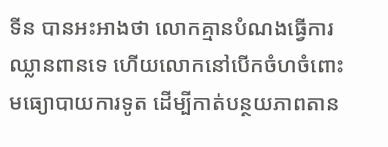ទីន បានអះអាងថា លោកគ្មានបំណងធ្វើការឈ្លានពានទេ ហើយលោកនៅបើកចំហចំពោះមធ្យោបាយការទូត ដើម្បីកាត់បន្ថយភាពតាន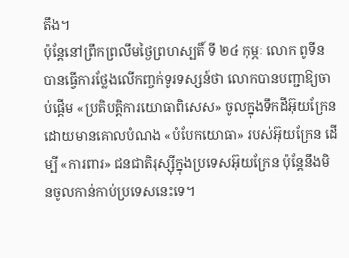តឹង។
ប៉ុន្តែនៅព្រឹកព្រលឹមថ្ងៃព្រហស្បតិ៍ ទី ២៤ កុម្ភៈ លោក ពូទីន បានធ្វើការថ្លែងលើកញ្ចក់ទូរទស្សន៍ថា លោកបានបញ្ជាឱ្យចាប់ផ្ដើម «ប្រតិបត្តិការយោធាពិសេស» ចូលក្នុងទឹកដីអ៊ុយក្រែន ដោយមានគោលបំណង «បំបែកយោធា» របស់អ៊ុយក្រែន ដើម្បី «ការពារ» ជនជាតិរុស្ស៊ីក្នុងប្រទេសអ៊ុយក្រែន ប៉ុន្តែនឹងមិនចូលកាន់កាប់ប្រទេសនេះទេ។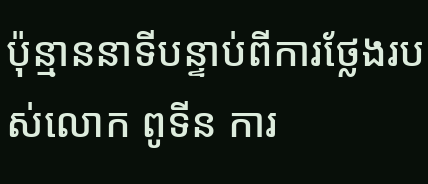ប៉ុន្មាននាទីបន្ទាប់ពីការថ្លែងរបស់លោក ពូទីន ការ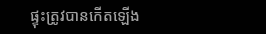ផ្ទុះត្រូវបានកើតឡើង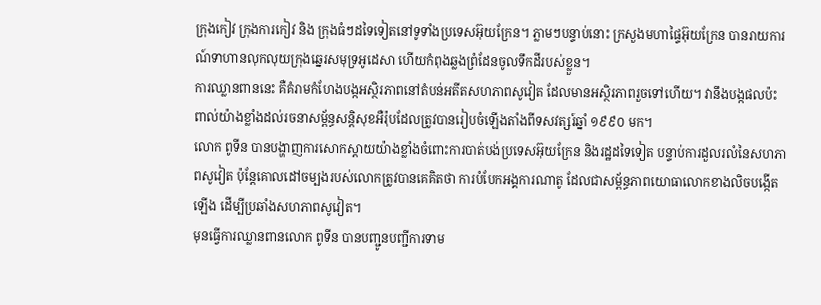ក្រុងកៀវ ក្រុងការកៀវ និង ក្រុងធំៗដទៃទៀតនៅទូទាំងប្រទេសអ៊ុយក្រែន។ ភ្លាមៗបន្ទាប់នោះ ក្រសួងមហាផ្ទៃអ៊ុយក្រែន បានរាយការណ៍ទាហានលុកលុយក្រុងឆ្នេរសមុទ្រអូដេសា ហើយកំពុងឆ្លងព្រំដែនចូលទឹកដីរបស់ខ្លួន។
ការឈ្លានពាននេះ គឺគំរាមកំហែងបង្កអស្ថិរភាពនៅតំបន់អតីតសហភាពសូវៀត ដែលមានអស្ថិរភាពរួចទៅហើយ។ វានឹងបង្កផលប៉ះពាល់យ៉ាងខ្លាំងដល់រចនាសម្ព័ន្ធសន្តិសុខអឺរ៉ុបដែលត្រូវបានរៀបចំឡើងតាំងពីទសវត្សរ៍ឆ្នាំ ១៩៩០ មក។
លោក ពូទីន បានបង្ហាញការសោកស្ដាយយ៉ាងខ្លាំងចំពោះការបាត់បង់ប្រទេសអ៊ុយក្រែន និងរដ្ឋដទៃទៀត បន្ទាប់ការដួលរលំនៃសហភាពសូវៀត ប៉ុន្តែគោលដៅចម្បងរបស់លោកត្រូវបានគេគិតថា ការបំបែកអង្គការណាតូ ដែលជាសម្ព័ន្ធភាពយោធាលោកខាងលិចបង្កើតឡើង ដើម្បីប្រឆាំងសហភាពសូវៀត។
មុនធ្វើការឈ្លានពានលោក ពូទីន បានបញ្ជូនបញ្ជីការទាម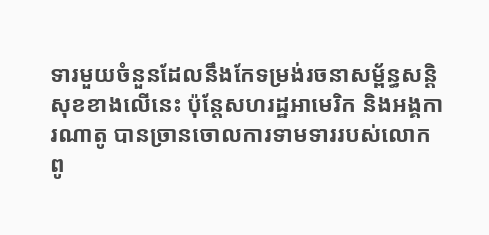ទារមួយចំនួនដែលនឹងកែទម្រង់រចនាសម្ព័ន្ធសន្តិសុខខាងលើនេះ ប៉ុន្តែសហរដ្ឋអាមេរិក និងអង្គការណាតូ បានច្រានចោលការទាមទាររបស់លោក ពូ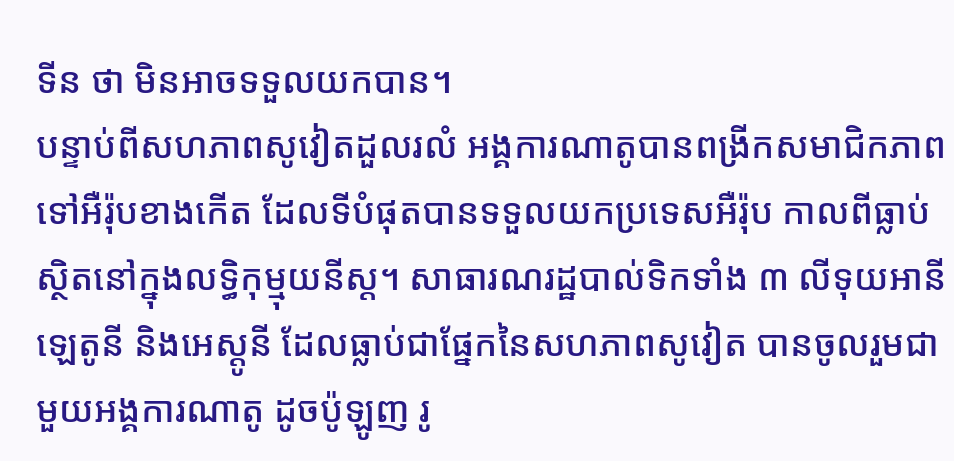ទីន ថា មិនអាចទទួលយកបាន។
បន្ទាប់ពីសហភាពសូវៀតដួលរលំ អង្គការណាតូបានពង្រីកសមាជិកភាពទៅអឺរ៉ុបខាងកើត ដែលទីបំផុតបានទទួលយកប្រទេសអឺរ៉ុប កាលពីធ្លាប់ស្ថិតនៅក្នុងលទ្ធិកុម្មុយនីស្ត។ សាធារណរដ្ឋបាល់ទិកទាំង ៣ លីទុយអានី ឡេតូនី និងអេស្តូនី ដែលធ្លាប់ជាផ្នែកនៃសហភាពសូវៀត បានចូលរួមជាមួយអង្គការណាតូ ដូចប៉ូឡូញ រូ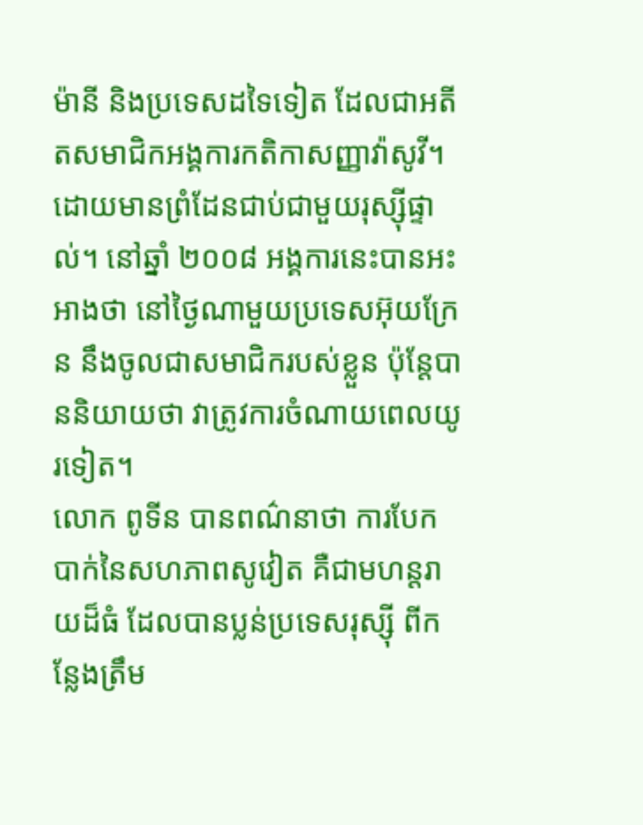ម៉ានី និងប្រទេសដទៃទៀត ដែលជាអតីតសមាជិកអង្គការកតិកាសញ្ញាវ៉ាសូវី។
ដោយមានព្រំដែនជាប់ជាមួយរុស្ស៊ីផ្ទាល់។ នៅឆ្នាំ ២០០៨ អង្គការនេះបានអះអាងថា នៅថ្ងៃណាមួយប្រទេសអ៊ុយក្រែន នឹងចូលជាសមាជិករបស់ខ្លួន ប៉ុន្តែបាននិយាយថា វាត្រូវការចំណាយពេលយូរទៀត។
លោក ពូទីន បានពណ៌នាថា ការបែកបាក់នៃសហភាពសូវៀត គឺជាមហន្តរាយដ៏ធំ ដែលបានប្លន់ប្រទេសរុស្ស៊ី ពីកន្លែងត្រឹម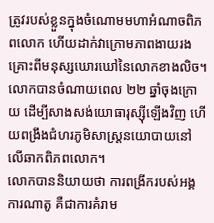ត្រូវរបស់ខ្លួនក្នុងចំណោមមហាអំណាចពិភពលោក ហើយដាក់វាក្រោមភាពងាយរងគ្រោះពីមនុស្សឃោរឃៅនៃលោកខាងលិច។ លោកបានចំណាយពេល ២២ ឆ្នាំចុងក្រោយ ដើម្បីសាងសង់យោធារុស្ស៊ីឡើងវិញ ហើយពង្រឹងជំហរភូមិសាស្ត្រនយោបាយនៅលើឆាកពិភពលោក។
លោកបាននិយាយថា ការពង្រីករបស់អង្គការណាតូ គឺជាការគំរាម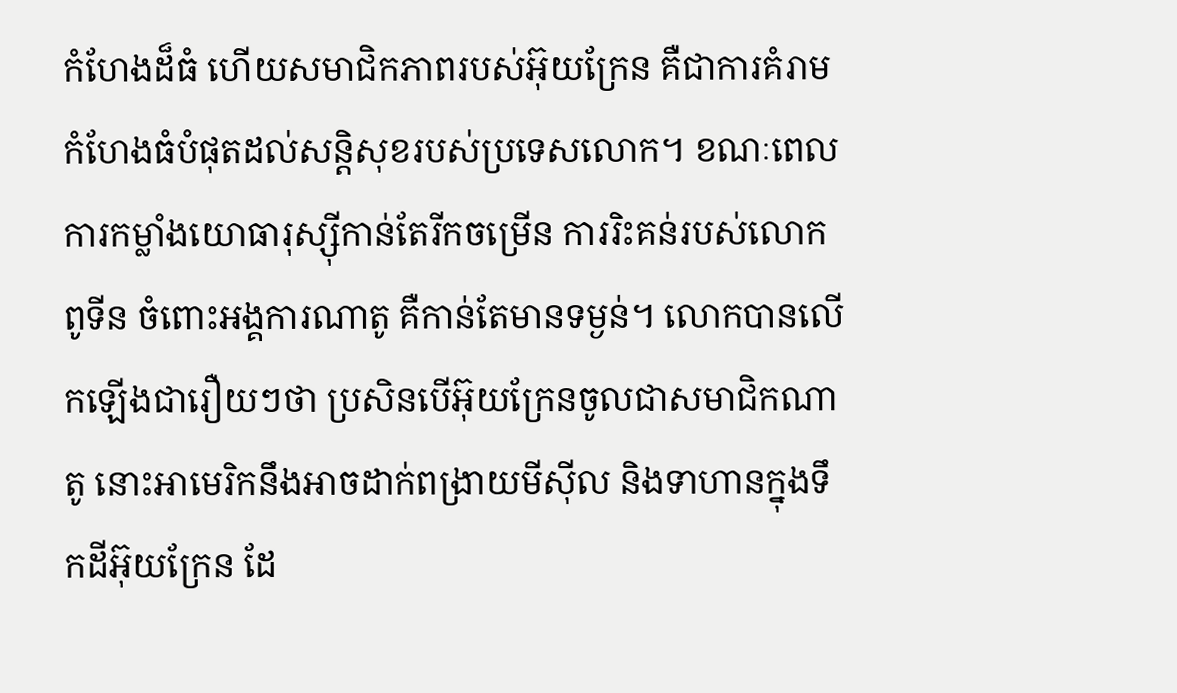កំហែងដ៏ធំ ហើយសមាជិកភាពរបស់អ៊ុយក្រែន គឺជាការគំរាមកំហែងធំបំផុតដល់សន្តិសុខរបស់ប្រទេសលោក។ ខណៈពេលការកម្លាំងយោធារុស្ស៊ីកាន់តែរីកចម្រើន ការរិះគន់របស់លោក ពូទីន ចំពោះអង្គការណាតូ គឺកាន់តែមានទម្ងន់។ លោកបានលើកឡើងជារឿយៗថា ប្រសិនបើអ៊ុយក្រែនចូលជាសមាជិកណាតូ នោះអាមេរិកនឹងអាចដាក់ពង្រាយមីស៊ីល និងទាហានក្នុងទឹកដីអ៊ុយក្រែន ដែ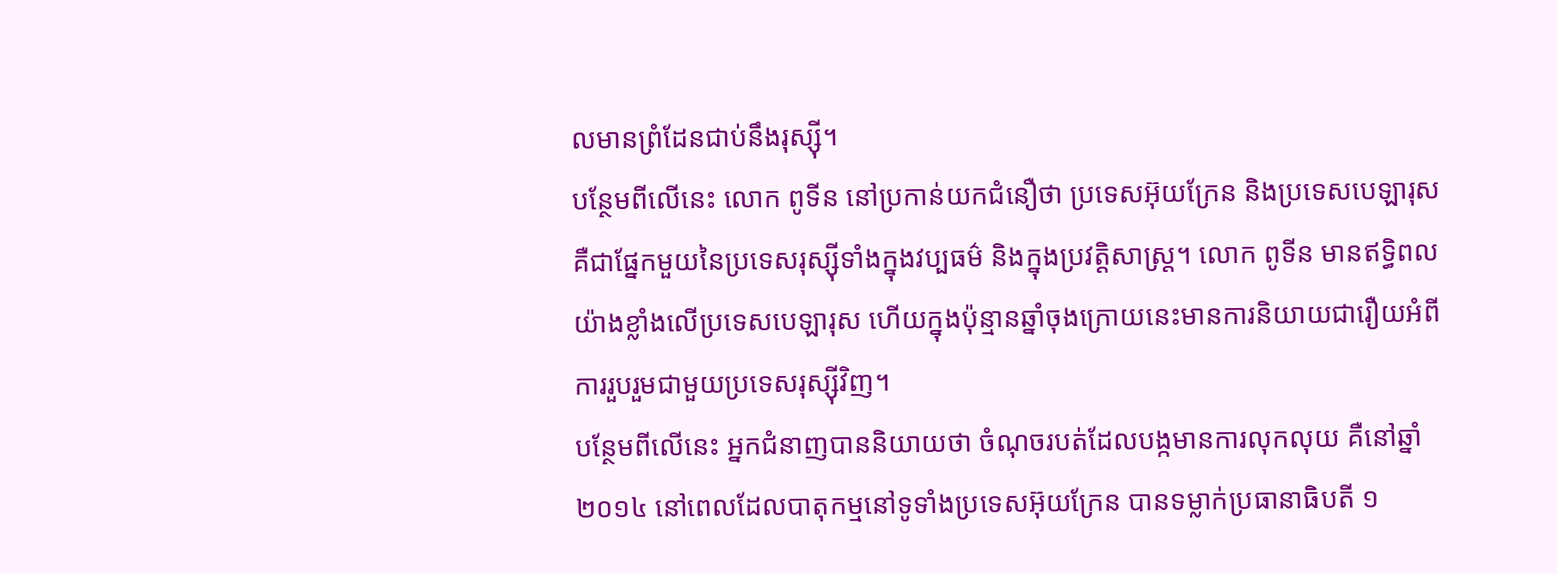លមានព្រំដែនជាប់នឹងរុស្ស៊ី។
បន្ថែមពីលើនេះ លោក ពូទីន នៅប្រកាន់យកជំនឿថា ប្រទេសអ៊ុយក្រែន និងប្រទេសបេឡារុស គឺជាផ្នែកមួយនៃប្រទេសរុស្ស៊ីទាំងក្នុងវប្បធម៌ និងក្នុងប្រវត្តិសាស្ត្រ។ លោក ពូទីន មានឥទ្ធិពលយ៉ាងខ្លាំងលើប្រទេសបេឡារុស ហើយក្នុងប៉ុន្មានឆ្នាំចុងក្រោយនេះមានការនិយាយជារឿយអំពីការរួបរួមជាមួយប្រទេសរុស្ស៊ីវិញ។
បន្ថែមពីលើនេះ អ្នកជំនាញបាននិយាយថា ចំណុចរបត់ដែលបង្កមានការលុកលុយ គឺនៅឆ្នាំ ២០១៤ នៅពេលដែលបាតុកម្មនៅទូទាំងប្រទេសអ៊ុយក្រែន បានទម្លាក់ប្រធានាធិបតី ១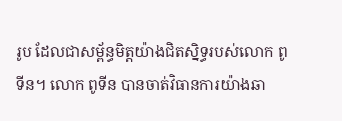រូប ដែលជាសម្ព័ន្ធមិត្តយ៉ាងជិតស្និទ្ធរបស់លោក ពូទីន។ លោក ពូទីន បានចាត់វិធានការយ៉ាងឆា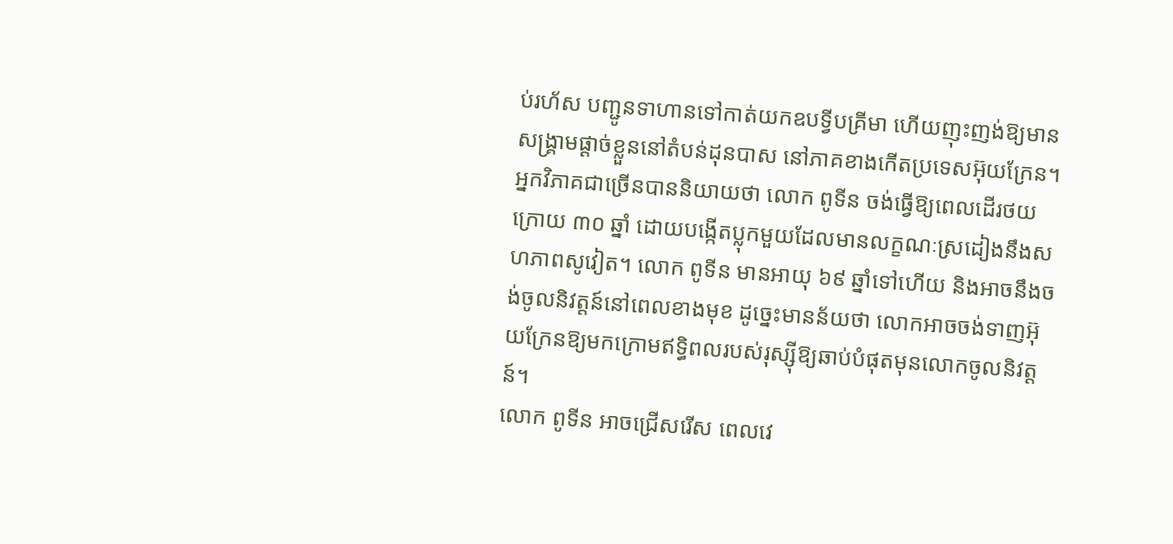ប់រហ័ស បញ្ជូនទាហានទៅកាត់យកឧបទ្វីបគ្រីមា ហើយញុះញង់ឱ្យមានសង្គ្រាមផ្ដាច់ខ្លួននៅតំបន់ដុនបាស នៅភាគខាងកើតប្រទេសអ៊ុយក្រែន។
អ្នកវិភាគជាច្រើនបាននិយាយថា លោក ពូទីន ចង់ធ្វើឱ្យពេលដើរថយក្រោយ ៣០ ឆ្នាំ ដោយបង្កើតប្លុកមួយដែលមានលក្ខណៈស្រដៀងនឹងសហភាពសូវៀត។ លោក ពូទីន មានអាយុ ៦៩ ឆ្នាំទៅហើយ និងអាចនឹងចង់ចូលនិវត្តន៍នៅពេលខាងមុខ ដូច្នេះមានន័យថា លោកអាចចង់ទាញអ៊ុយក្រែនឱ្យមកក្រោមឥទ្ធិពលរបស់រុស្ស៊ីឱ្យឆាប់បំផុតមុនលោកចូលនិវត្តន៍។
លោក ពូទីន អាចជ្រើសរើស ពេលវេ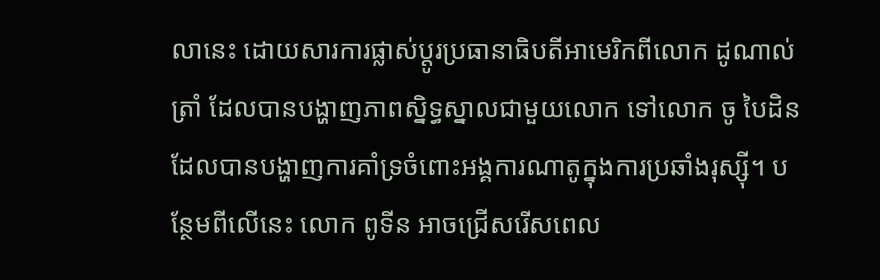លានេះ ដោយសារការផ្លាស់ប្ដូរប្រធានាធិបតីអាមេរិកពីលោក ដូណាល់ ត្រាំ ដែលបានបង្ហាញភាពស្និទ្ធស្នាលជាមួយលោក ទៅលោក ចូ បៃដិន ដែលបានបង្ហាញការគាំទ្រចំពោះអង្គការណាតូក្នុងការប្រឆាំងរុស្ស៊ី។ បន្ថែមពីលើនេះ លោក ពូទីន អាចជ្រើសរើសពេល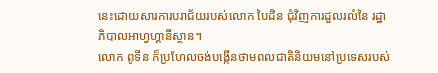នេះដោយសារការបរាជ័យរបស់លោក បៃដិន ជុំវិញការដួលរលំនៃ រដ្ឋាភិបាលអាហ្វហ្គានីស្ថាន។
លោក ពូទីន ក៏ប្រហែលចង់បង្កើនថាមពលជាតិនិយមនៅប្រទេសរបស់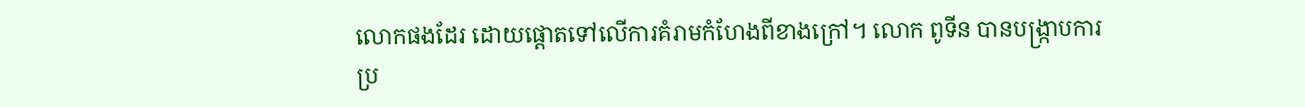លោកផងដែរ ដោយផ្ដោតទៅលើការគំរាមកំហែងពីខាងក្រៅ។ លោក ពូទីន បានបង្ក្រាបការប្រ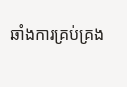ឆាំងការគ្រប់គ្រង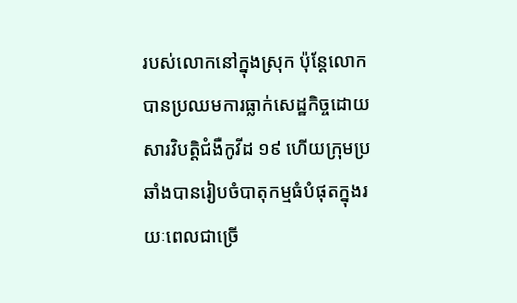របស់លោកនៅក្នុងស្រុក ប៉ុន្តែលោកបានប្រឈមការធ្លាក់សេដ្ឋកិច្ចដោយសារវិបត្តិជំងឺកូវីដ ១៩ ហើយក្រុមប្រឆាំងបានរៀបចំបាតុកម្មធំបំផុតក្នុងរយៈពេលជាច្រើ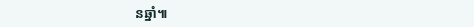នឆ្នាំ៕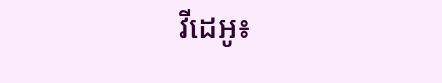វីដេអូ៖